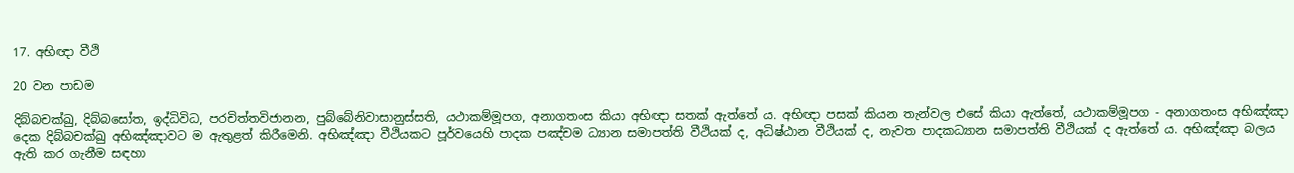17. අභිඥා වීථි

20 වන පාඩම

දිබ්බචක්ඛු, දිබ්බසෝත, ඉද්ධිවිධ, පරචිත්තවිජානන, පුබ්බේනිවාසානුස්සති, යථාකම්මූපග, අනාගතංස කියා අභිඥා සතක් ඇත්තේ ය. අභිඥා පසක් කියන තැන්වල එසේ කියා ඇත්තේ, යථාකම්මූපග - අනාගතංස අභිඤ්ඤා දෙක දිබ්බචක්ඛු අභිඤ්ඤාවට ම ඇතුළත් කිරීමෙනි. අභිඤ්ඤා වීථියකට පූර්වයෙහි පාදක පඤ්චම ධ්‍යාන සමාපත්ති වීථියක් ද, අධිෂ්ඨාන වීථියක් ද, නැවත පාදකධ්‍යාන සමාපත්ති වීථියක් ද ඇත්තේ ය. අභිඤ්ඤා බලය ඇති කර ගැනීම සඳහා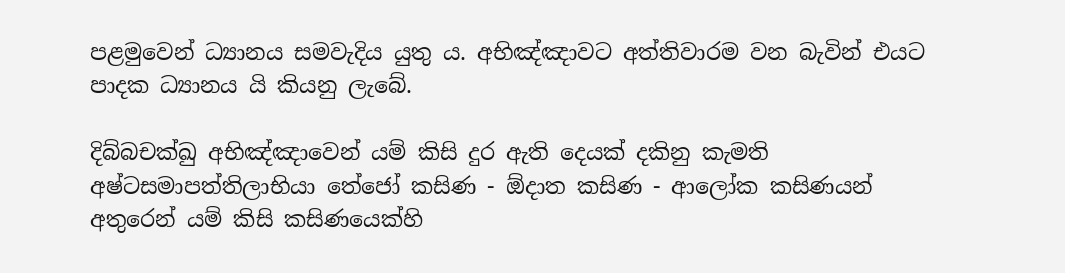පළමුවෙන් ධ්‍යානය සමවැදිය යුතු ය. අභිඤ්ඤාවට අත්තිවාරම වන බැවින් එයට පාදක ධ්‍යානය යි කියනු ලැබේ.

දිබ්බචක්ඛු අභිඤ්ඤාවෙන් යම් කිසි දුර ඇති දෙයක් දකිනු කැමති අෂ්ටසමාපත්තිලාභියා තේජෝ කසිණ - ඕදාත කසිණ - ආලෝක කසිණයන් අතුරෙන් යම් කිසි කසිණයෙක්හි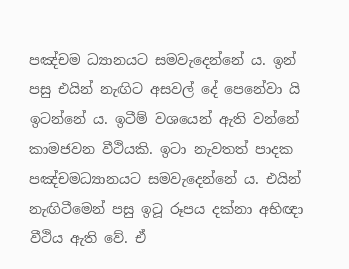පඤ්චම ධ්‍යානයට සමවැදෙන්නේ ය. ඉන් පසු එයින් නැඟිට අසවල් දේ පෙනේවා යි ඉටන්නේ ය. ඉටීම් වශයෙන් ඇති වන්නේ කාමජවන වීථියකි. ඉටා නැවතත් පාදක පඤ්චමධ්‍යානයට සමවැදෙන්නේ ය. එයින් නැඟිටීමෙන් පසු ඉටූ රූපය දක්නා අභිඥා වීථිය ඇති වේ. ඒ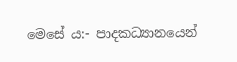මෙසේ ය:- පාදකධ්‍යානයෙන්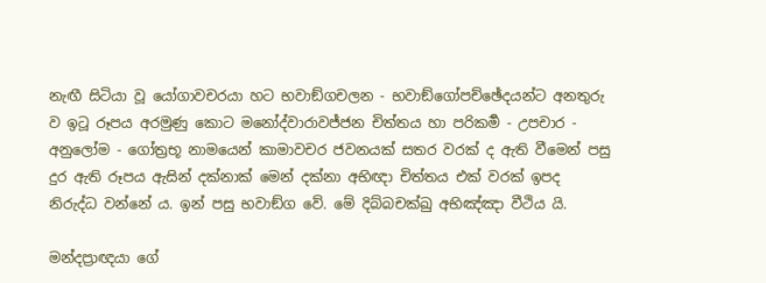නැඟී සිටියා වූ යෝගාවචරයා හට භවාඞ්ගචලන - භවාඞ්ගෝපච්ඡේදයන්ට අනතුරු ව ඉටූ රූපය අරමුණු කොට මනෝද්වාරාවජ්ජන චිත්තය හා පරිකර්‍ම - උපචාර - අනුලෝම - ගෝත්‍ර‍භූ නාමයෙන් කාමාවචර ජවනයක් සතර වරක් ද ඇති වීමෙන් පසු දුර ඇති රූපය ඇසින් දක්නාක් මෙන් දක්නා අභිඥා චිත්තය එක් වරක් ඉපද නිරුද්ධ වන්නේ ය. ඉන් පසු භවාඞ්ග වේ. මේ දිබ්බචක්ඛු අභිඤ්ඤා වීථිය යි.

මන්දප්‍රාඥයා ගේ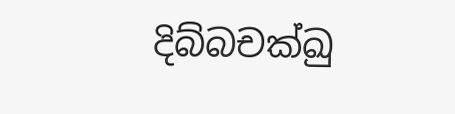දිබ්බචක්ඛු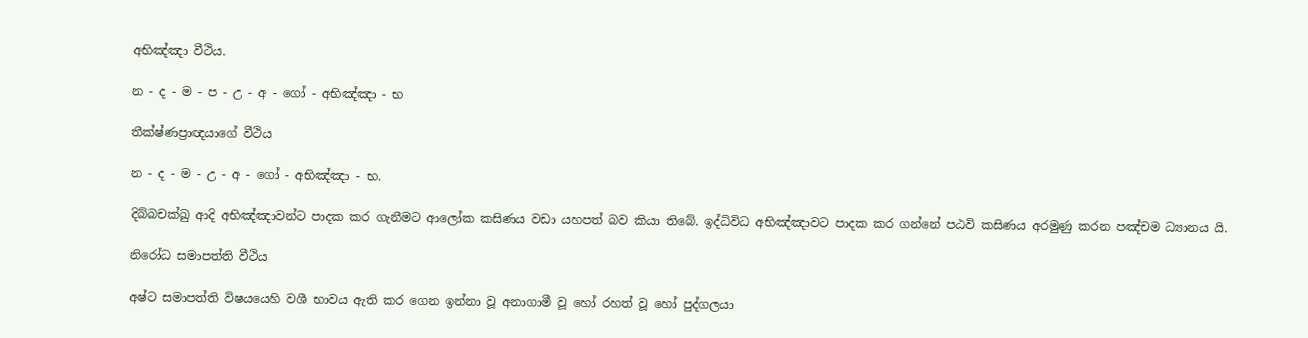අභිඤ්ඤා වීථිය.

න - ද - ම - ප - උ - අ - ගෝ - අභිඤ්ඤා - භ

තීක්ෂ්ණප්‍රාඥයාගේ වීථිය

න - ද - ම - උ - අ - ගෝ - අභිඤ්ඤා - භ.

දිබ්බචක්ඛු ආදි අභිඤ්ඤාවන්ට පාදක කර ගැනීමට ආලෝක කසිණය වඩා යහපත් බව කියා තිබේ. ඉද්ධිවිධ අභිඤ්ඤාවට පාදක කර ගන්නේ පඨවි කසිණය අරමුණු කරන පඤ්චම ධ්‍යානය යි.

නිරෝධ සමාපත්ති වීථිය

අෂ්ට සමාපත්ති විෂයයෙහි වශී භාවය ඇති කර ගෙන ඉන්නා වූ අනාගාමී වූ හෝ රහත් වූ හෝ පුද්ගලයා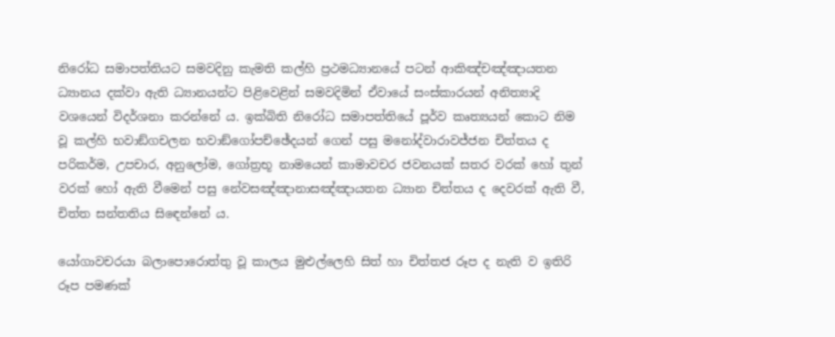නිරෝධ සමාපත්තියට සමවදිනු කැමති කල්හි ප්‍ර‍ථමධ්‍යානයේ පටන් ආකිඤ්චඤ්ඤායතන ධ්‍යානය දක්වා ඇති ධ්‍යානයන්ට පිළිවෙළින් සමවදිමින් ඒවායේ සංස්කාරයන් අනිත්‍යාදි වශයෙන් විදර්ශනා කරන්නේ ය. ඉක්බිති නිරෝධ සමාපත්තියේ පූර්ව කෘත්‍යයන් කොට නිම වූ කල්හි භවාඞ්ගචලන භවාඞ්ගෝපච්ඡේදයන් ගෙන් පසු මනෝද්වාරාවජ්ජන චිත්තය ද පරිකර්ම, උපචාර, අනුලෝම, ගෝත්‍ර‍භූ නාමයෙන් කාමාවචර ජවනයක් සතර වරක් හෝ තුන් වරක් හෝ ඇති වීමෙන් පසු නේවසඤ්ඤානාසඤ්ඤායතන ධ්‍යාන චිත්තය ද දෙවරක් ඇති වී, චිත්ත සන්තතිය සිඳෙන්නේ ය.

යෝගාවචරයා බලාපොරොත්තු වූ කාලය මුළුල්ලෙහි සිත් හා චිත්තජ රූප ද නැති ව ඉතිරි රූප පමණක්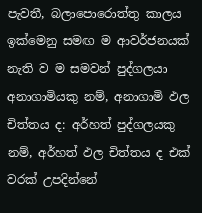පැවතී, බලාපොරොත්තු කාලය ඉක්මෙනු සමඟ ම ආවර්ජනයක් නැති ව ම සමවන් පුද්ගලයා අනාගාමියකු නම්, අනාගාමි ඵල චිත්තය ද: අර්හත් පුද්ගලයකු නම්, අර්හත් ඵල චිත්තය ද එක් වරක් උපදින්නේ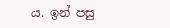ය. ඉන් පසු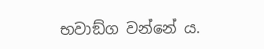භවාඞ්ග වන්නේ ය.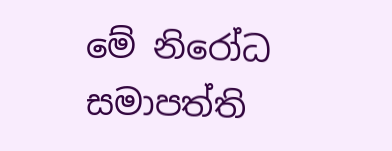මේ නිරෝධ සමාපත්ති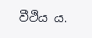වීථිය ය.